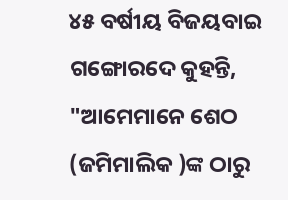୪୫ ବର୍ଷୀୟ ବିଜୟବାଇ ଗଙ୍ଗୋରଦେ କୁହନ୍ତି, "ଆମେମାନେ ଶେଠ (ଜମିମାଲିକ )ଙ୍କ ଠାରୁ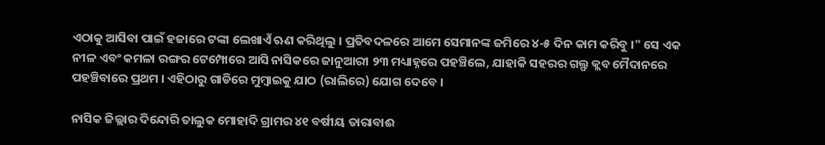ଏଠାକୁ ଆସିବା ପାଇଁ ହଜାରେ ଟଙ୍କା ଲେଖାଏଁ ଋଣ କରିଥିଲୁ । ପ୍ରତିବଦଳରେ ଆମେ ସେମାନଙ୍କ ଜମିରେ ୪-୫ ଦିନ କାମ କରିବୁ ।" ସେ ଏକ ନୀଳ ଏବଂ କମଳା ରଙ୍ଗର ଟେମ୍ପୋରେ ଆସି ନାସିକରେ ଜାନୁଆରୀ ୨୩ ମଧ୍ୟାହ୍ନରେ ପହଞ୍ଚିଲେ, ଯାହାକି ସହରର ଗଲ୍ଫ କ୍ଲବ ମୈଦାନରେ ପହଞ୍ଚିବାରେ ପ୍ରଥମ । ଏହିଠାରୁ ଗାଡିରେ ମୁମ୍ବାଇକୁ ଯାଠ (ରାଲିରେ) ଯୋଗ ଦେବେ ।

ନାସିକ ଜିଲ୍ଲାର ଦିନ୍ଦୋରି ତାଲୁକ ମୋହାଦି ଗ୍ରାମର ୪୧ ବର୍ଷୀୟ ତାରାବାଈ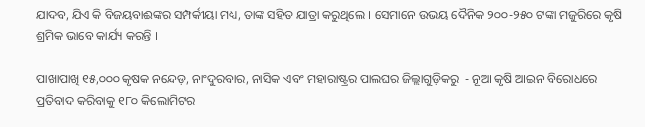ଯାଦବ, ଯିଏ କି ବିଜୟବାଈଙ୍କର ସମ୍ପର୍କୀୟା ମଧ୍ୟ, ତାଙ୍କ ସହିତ ଯାତ୍ରା କରୁଥିଲେ । ସେମାନେ ଉଭୟ ଦୈନିକ ୨୦୦-୨୫୦ ଟଙ୍କା ମଜୁରିରେ କୃଷି ଶ୍ରମିକ ଭାବେ କାର୍ଯ୍ୟ କରନ୍ତି ।

ପାଖାପାଖି ୧୫,୦୦୦ କୃଷକ ନନ୍ଦେଡ଼, ନାଂଦୁରବାର, ନାସିକ ଏବଂ ମହାରାଷ୍ଟ୍ରର ପାଲଘର ଜିଲ୍ଲାଗୁଡ଼ିକରୁ  - ନୂଆ କୃଷି ଆଇନ ବିରୋଧରେ ପ୍ରତିବାଦ କରିବାକୁ ୧୮୦ କିଲୋମିଟର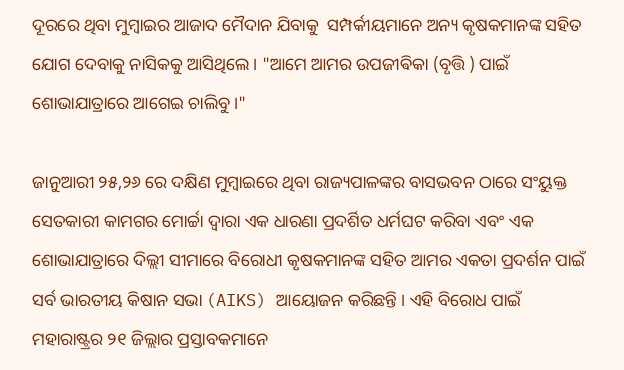ଦୂରରେ ଥିବା ମୁମ୍ବାଇର ଆଜାଦ ମୈଦାନ ଯିବାକୁ  ସମ୍ପର୍କୀୟମାନେ ଅନ୍ୟ କୃଷକମାନଙ୍କ ସହିତ ଯୋଗ ଦେବାକୁ ନାସିକକୁ ଆସିଥିଲେ । "ଆମେ ଆମର ଉପଜୀଵିକା (ବୃତ୍ତି ) ପାଇଁ ଶୋଭାଯାତ୍ରାରେ ଆଗେଇ ଚାଲିବୁ ।"

ଜାନୁଆରୀ ୨୫,୨୬ ରେ ଦକ୍ଷିଣ ମୁମ୍ବାଇରେ ଥିବା ରାଜ୍ୟପାଳଙ୍କର ବାସଭବନ ଠାରେ ସଂୟୁକ୍ତ ସେତକାରୀ କାମଗର ମୋର୍ଚ୍ଚା ଦ୍ୱାରା ଏକ ଧାରଣା ପ୍ରଦର୍ଶିତ ଧର୍ମଘଟ କରିବା ଏବଂ ଏକ ଶୋଭାଯାତ୍ରାରେ ଦିଲ୍ଲୀ ସୀମାରେ ବିରୋଧୀ କୃଷକମାନଙ୍କ ସହିତ ଆମର ଏକତା ପ୍ରଦର୍ଶନ ପାଇଁ ସର୍ବ ଭାରତୀୟ କିଷାନ ସଭା (AIKS) ଆୟୋଜନ କରିଛନ୍ତି । ଏହି ବିରୋଧ ପାଇଁ ମହାରାଷ୍ଟ୍ରର ୨୧ ଜିଲ୍ଲାର ପ୍ରସ୍ତାବକମାନେ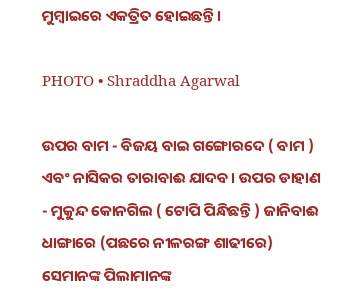ମୁମ୍ବାଇରେ ଏକତ୍ରିତ ହୋଇଛନ୍ତି ।

PHOTO • Shraddha Agarwal

ଉପର ବାମ - ବିଜୟ ବାଇ ଗଙ୍ଗୋରଦେ ( ବାମ ) ଏବଂ ନାସିକର ତାରାବାଈ ଯାଦବ। ଉପର ଡାହାଣ - ମୁକୁନ୍ଦ କୋନଗିଲ ( ଟୋପି ପିନ୍ଧିଛନ୍ତି ) ଜାନିବାଈ ଧାଙ୍ଗାରେ (ପଛରେ ନୀଳରଙ୍ଗ ଶାଢୀରେ) ସେମାନଙ୍କ ପିଲାମାନଙ୍କ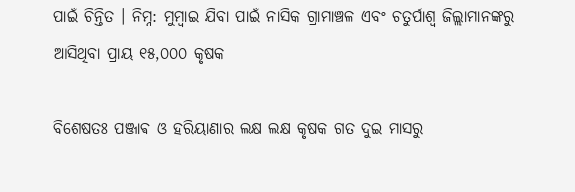ପାଇଁ ଚିନ୍ତିତ । ନିମ୍ନ: ମୁମ୍ବାଇ ଯିବା ପାଇଁ ନାସିକ ଗ୍ରାମାଞ୍ଚଳ ଏବଂ ଚତୁର୍ପାଶ୍ୱ ଜିଲ୍ଲାମାନଙ୍କରୁ ଆସିଥିବା ପ୍ରାୟ ୧୫,୦୦୦ କୃଷକ

ବିଶେଷତଃ ପଞ୍ଜାଵ ଓ ହରିୟାଣାର ଲକ୍ଷ ଲକ୍ଷ କୃଷକ ଗତ ଦୁଇ ମାସରୁ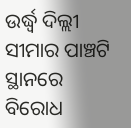ଉର୍ଦ୍ଧ୍ୱ ଦିଲ୍ଲୀ ସୀମାର ପାଞ୍ଚଟି ସ୍ଥାନରେ ବିରୋଧ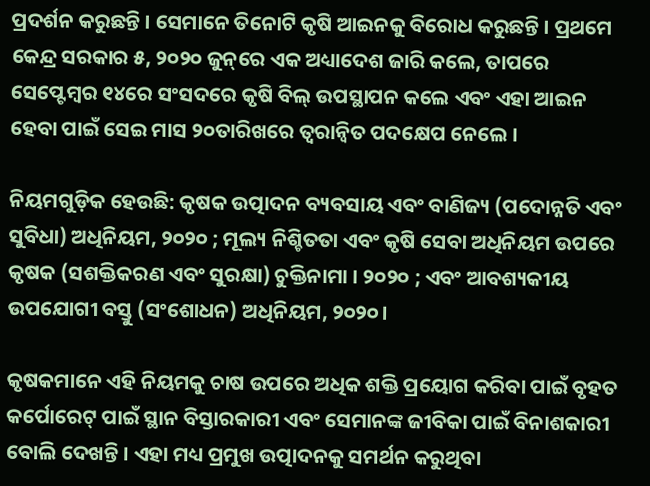ପ୍ରଦର୍ଶନ କରୁଛନ୍ତି । ସେମାନେ ତିନୋଟି କୃଷି ଆଇନକୁ ବିରୋଧ କରୁଛନ୍ତି । ପ୍ରଥମେ କେନ୍ଦ୍ର ସରକାର ୫, ୨୦୨୦ ଜୁନ୍‌ରେ ଏକ ଅଧ୍ୟାଦେଶ ଜାରି କଲେ, ତାପରେ ସେପ୍ଟେମ୍ବର ୧୪ରେ ସଂସଦରେ କୃଷି ବିଲ୍‌ ଉପସ୍ଥାପନ କଲେ ଏବଂ ଏହା ଆଇନ ହେବା ପାଇଁ ସେଇ ମାସ ୨୦ତାରିଖରେ ତ୍ୱରାନ୍ୱିତ ପଦକ୍ଷେପ ନେଲେ ।

ନିୟମଗୁଡ଼ିକ ହେଉଛି: କୃଷକ ଉତ୍ପାଦନ ବ୍ୟବସାୟ ଏବଂ ବାଣିଜ୍ୟ (ପଦୋନ୍ନତି ଏବଂ ସୁବିଧା) ଅଧିନିୟମ, ୨୦୨୦ ; ମୂଲ୍ୟ ନିଶ୍ଚିତତା ଏବଂ କୃଷି ସେବା ଅଧିନିୟମ ଉପରେ କୃଷକ (ସଶକ୍ତିକରଣ ଏବଂ ସୁରକ୍ଷା) ଚୁକ୍ତିନାମା । ୨୦୨୦ ; ଏବଂ ଆବଶ୍ୟକୀୟ ଉପଯୋଗୀ ବସ୍ତୁ (ସଂଶୋଧନ) ଅଧିନିୟମ, ୨୦୨୦।

କୃଷକମାନେ ଏହି ନିୟମକୁ ଚାଷ ଉପରେ ଅଧିକ ଶକ୍ତି ପ୍ରୟୋଗ କରିବା ପାଇଁ ବୃହତ କର୍ପୋରେଟ୍ ପାଇଁ ସ୍ଥାନ ବିସ୍ତାରକାରୀ ଏବଂ ସେମାନଙ୍କ ଜୀବିକା ପାଇଁ ବିନାଶକାରୀ ବୋଲି ଦେଖନ୍ତି । ଏହା ମଧ୍ୟ ପ୍ରମୁଖ ଉତ୍ପାଦନକୁ ସମର୍ଥନ କରୁଥିବା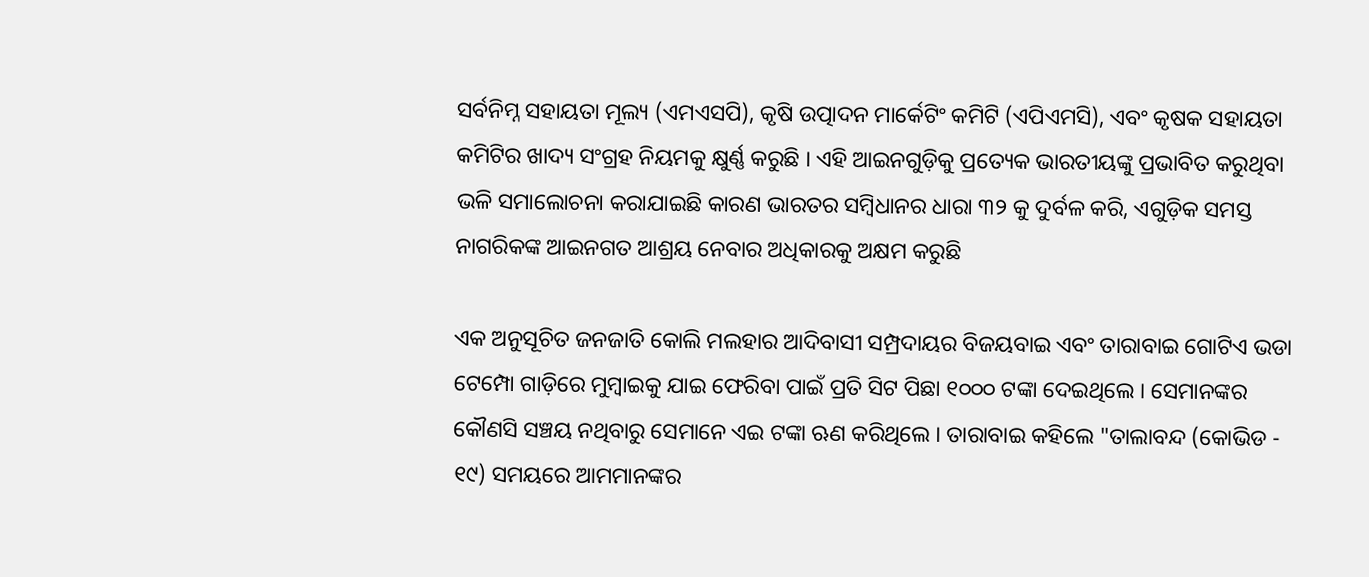ସର୍ବନିମ୍ନ ସହାୟତା ମୂଲ୍ୟ (ଏମଏସପି), କୃଷି ଉତ୍ପାଦନ ମାର୍କେଟିଂ କମିଟି (ଏପିଏମସି), ଏବଂ କୃଷକ ସହାୟତା କମିଟିର ଖାଦ୍ୟ ସଂଗ୍ରହ ନିୟମକୁ କ୍ଷୁର୍ଣ୍ଣ କରୁଛି । ଏହି ଆଇନଗୁଡ଼ିକୁ ପ୍ରତ୍ୟେକ ଭାରତୀୟଙ୍କୁ ପ୍ରଭାବିତ କରୁଥିବା ଭଳି ସମାଲୋଚନା କରାଯାଇଛି କାରଣ ଭାରତର ସମ୍ବିଧାନର ଧାରା ୩୨ କୁ ଦୁର୍ବଳ କରି, ଏଗୁଡ଼ିକ ସମସ୍ତ ନାଗରିକଙ୍କ ଆଇନଗତ ଆଶ୍ରୟ ନେବାର ଅଧିକାରକୁ ଅକ୍ଷମ କରୁଛି

ଏକ ଅନୁସୂଚିତ ଜନଜାତି କୋଲି ମଲହାର ଆଦିବାସୀ ସମ୍ପ୍ରଦାୟର ବିଜୟବାଇ ଏବଂ ତାରାବାଇ ଗୋଟିଏ ଭଡା ଟେମ୍ପୋ ଗାଡ଼ିରେ ମୁମ୍ବାଇକୁ ଯାଇ ଫେରିବା ପାଇଁ ପ୍ରତି ସିଟ ପିଛା ୧୦୦୦ ଟଙ୍କା ଦେଇଥିଲେ । ସେମାନଙ୍କର କୌଣସି ସଞ୍ଚୟ ନଥିବାରୁ ସେମାନେ ଏଇ ଟଙ୍କା ଋଣ କରିଥିଲେ । ତାରାବାଇ କହିଲେ "ତାଲାବନ୍ଦ (କୋଭିଡ - ୧୯) ସମୟରେ ଆମମାନଙ୍କର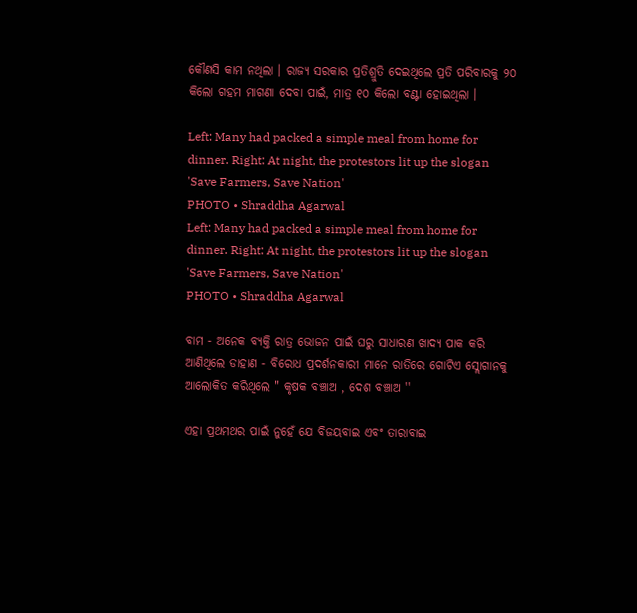କୌଣସି କାମ ନଥିଲା । ରାଜ୍ୟ ସରକାର ପ୍ରତିଶ୍ରୁତି ଦେଇଥିଲେ ପ୍ରତି ପରିବାରକୁ ୨୦ କିଲୋ ଗହମ ମାଗଣା ଦେବା ପାଇଁ, ମାତ୍ର ୧୦ କିଲୋ ବଣ୍ଟା ହୋଇଥିଲା ।

Left: Many had packed a simple meal from home for dinner. Right: At night, the protestors lit up the slogan 'Save Farmers, Save Nation'
PHOTO • Shraddha Agarwal
Left: Many had packed a simple meal from home for dinner. Right: At night, the protestors lit up the slogan 'Save Farmers, Save Nation'
PHOTO • Shraddha Agarwal

ବାମ - ଅନେକ ବ୍ୟକ୍ତି ରାତ୍ର ଭୋଜନ ପାଇଁ ଘରୁ ସାଧାରଣ ଖାଦ୍ୟ ପାକ କରି ଆଣିଥିଲେ ଡାହାଣ - ବିରୋଧ ପ୍ରଦର୍ଶନକାରୀ ମାନେ ରାତିରେ ଗୋଟିଏ ସ୍ଲୋଗାନକୁ ଆଲୋକିତ କରିଥିଲେ " କୃଷକ ବଞ୍ଚାଅ , ଦେଶ ବଞ୍ଚାଅ ''

ଏହା ପ୍ରଥମଥର ପାଇଁ ନୁହେଁ ଯେ ବିଜୟବାଇ ଏବଂ ତାରାବାଇ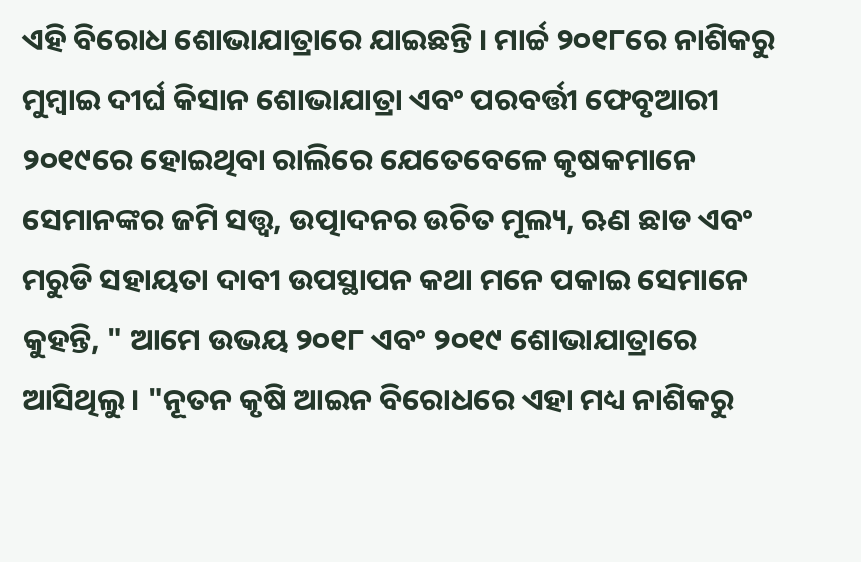ଏହି ବିରୋଧ ଶୋଭାଯାତ୍ରାରେ ଯାଇଛନ୍ତି । ମାର୍ଚ୍ଚ ୨୦୧୮ରେ ନାଶିକରୁ ମୁମ୍ବାଇ ଦୀର୍ଘ କିସାନ ଶୋଭାଯାତ୍ରା ଏବଂ ପରବର୍ତ୍ତୀ ଫେବୃଆରୀ ୨୦୧୯ରେ ହୋଇଥିବା ରାଲିରେ ଯେତେବେଳେ କୃଷକମାନେ ସେମାନଙ୍କର ଜମି ସତ୍ତ୍ଵ, ଉତ୍ପାଦନର ଉଚିତ ମୂଲ୍ୟ, ଋଣ ଛାଡ ଏବଂ ମରୁଡି ସହାୟତା ଦାବୀ ଉପସ୍ଥାପନ କଥା ମନେ ପକାଇ ସେମାନେ କୁହନ୍ତି, " ଆମେ ଉଭୟ ୨୦୧୮ ଏବଂ ୨୦୧୯ ଶୋଭାଯାତ୍ରାରେ ଆସିଥିଲୁ । "ନୂତନ କୃଷି ଆଇନ ବିରୋଧରେ ଏହା ମଧ୍ୟ ନାଶିକରୁ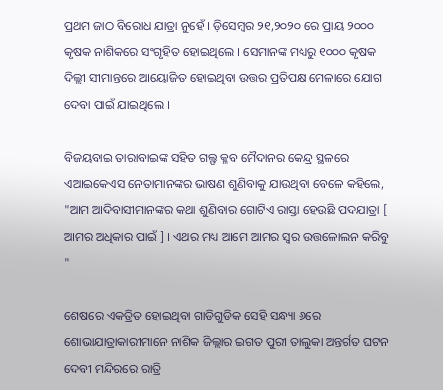ପ୍ରଥମ ଜାଠ ବିରୋଧ ଯାତ୍ରା ନୁହେଁ । ଡ଼ିସେମ୍ବର ୨୧,୨୦୨୦ ରେ ପ୍ରାୟ ୨୦୦୦ କୃଷକ ନାଶିକରେ ସଂଗୃହିତ ହୋଇଥିଲେ । ସେମାନଙ୍କ ମଧ୍ୟରୁ ୧୦୦୦ କୃଷକ ଦିଲ୍ଲୀ ସୀମାନ୍ତରେ ଆୟୋଜିତ ହୋଇଥିବା ଉତ୍ତର ପ୍ରତିପକ୍ଷ ମେଳାରେ ଯୋଗ ଦେବା ପାଇଁ ଯାଇଥିଲେ ।

ବିଜୟବାଇ ତାରାବାଇଙ୍କ ସହିତ ଗଲ୍ଫ କ୍ଳବ ମୈଦାନର କେନ୍ଦ୍ର ସ୍ଥଳରେ ଏଆଇକେଏସ ନେତାମାନଙ୍କର ଭାଷଣ ଶୁଣିବାକୁ ଯାଉଥିବା ବେଳେ କହିଲେ, "ଆମ ଆଦିବାସୀମାନଙ୍କର କଥା ଶୁଣିବାର ଗୋଟିଏ ରାସ୍ତା ହେଉଛି ପଦଯାତ୍ରା [ ଆମର ଅଧିକାର ପାଇଁ ] । ଏଥର ମଧ୍ୟ ଆମେ ଆମର ସ୍ୱର ଉତ୍ତଳୋଲନ କରିବୁ "

ଶେଷରେ ଏକତ୍ରିତ ହୋଇଥିବା ଗାଡିଗୁଡିକ ସେହି ସନ୍ଧ୍ୟା ୬ରେ ଶୋଭାଯାତ୍ରାକାରୀମାନେ ନାଶିକ ଜିଲ୍ଲାର ଇଗତ ପୁରୀ ତାଲୁକା ଅନ୍ତର୍ଗତ ଘଟନ ଦେବୀ ମନ୍ଦିରରେ ରାତ୍ରି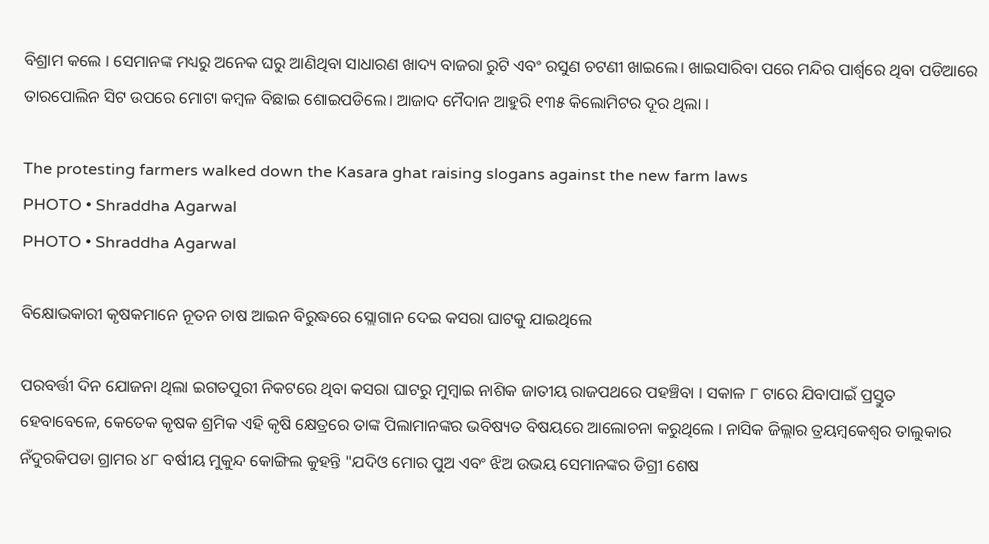ବିଶ୍ରାମ କଲେ । ସେମାନଙ୍କ ମଧ୍ୟରୁ ଅନେକ ଘରୁ ଆଣିଥିବା ସାଧାରଣ ଖାଦ୍ୟ ବାଜରା ରୁଟି ଏବଂ ରସୁଣ ଚଟଣୀ ଖାଇଲେ। ଖାଇସାରିବା ପରେ ମନ୍ଦିର ପାର୍ଶ୍ୱରେ ଥିବା ପଡିଆରେ ତାରପୋଲିନ ସିଟ ଉପରେ ମୋଟା କମ୍ବଳ ବିଛାଇ ଶୋଇପଡିଲେ। ଆଜାଦ ମୈଦାନ ଆହୁରି ୧୩୫ କିଲୋମିଟର ଦୂର ଥିଲା ।

The protesting farmers walked down the Kasara ghat raising slogans against the new farm laws
PHOTO • Shraddha Agarwal
PHOTO • Shraddha Agarwal

ବିକ୍ଷୋଭକାରୀ କୃଷକମାନେ ନୂତନ ଚାଷ ଆଇନ ବିରୁଦ୍ଧରେ ସ୍ଲୋଗାନ ଦେଇ କସରା ଘାଟକୁ ଯାଇଥିଲେ

ପରବର୍ତ୍ତୀ ଦିନ ଯୋଜନା ଥିଲା ଇଗତପୁରୀ ନିକଟରେ ଥିବା କସରା ଘାଟରୁ ମୁମ୍ବାଇ ନାଶିକ ଜାତୀୟ ରାଜପଥରେ ପହଞ୍ଚିବା । ସକାଳ ୮ ଟାରେ ଯିବାପାଇଁ ପ୍ରସ୍ତୁତ ହେବାବେଳେ, କେତେକ କୃଷକ ଶ୍ରମିକ ଏହି କୃଷି କ୍ଷେତ୍ରରେ ତାଙ୍କ ପିଲାମାନଙ୍କର ଭବିଷ୍ୟତ ବିଷୟରେ ଆଲୋଚନା କରୁଥିଲେ । ନାସିକ ଜିଲ୍ଲାର ତ୍ରୟମ୍ବକେଶ୍ୱର ତାଲୁକାର ନଁଦୁରକିପଡା ଗ୍ରାମର ୪୮ ବର୍ଷୀୟ ମୁକୁନ୍ଦ କୋଙ୍ଗିଲ କୁହନ୍ତି "ଯଦିଓ ମୋର ପୁଅ ଏବଂ ଝିଅ ଉଭୟ ସେମାନଙ୍କର ଡିଗ୍ରୀ ଶେଷ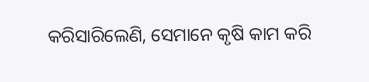କରିସାରିଲେଣି, ସେମାନେ କୃଷି କାମ କରି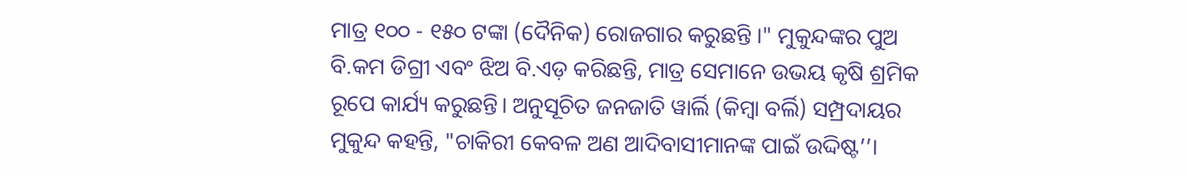ମାତ୍ର ୧୦୦ - ୧୫୦ ଟଙ୍କା (ଦୈନିକ) ରୋଜଗାର କରୁଛନ୍ତି ।" ମୁକୁନ୍ଦଙ୍କର ପୁଅ ବି.କମ ଡିଗ୍ରୀ ଏବଂ ଝିଅ ବି.ଏଡ଼ କରିଛନ୍ତି, ମାତ୍ର ସେମାନେ ଉଭୟ କୃଷି ଶ୍ରମିକ ରୂପେ କାର୍ଯ୍ୟ କରୁଛନ୍ତି। ଅନୁସୂଚିତ ଜନଜାତି ୱାର୍ଲି (କିମ୍ବା ବର୍ଲି) ସମ୍ପ୍ରଦାୟର ମୁକୁନ୍ଦ କହନ୍ତି, "ଚାକିରୀ କେବଳ ଅଣ ଆଦିବାସୀମାନଙ୍କ ପାଇଁ ଉଦ୍ଦିଷ୍ଟ’’।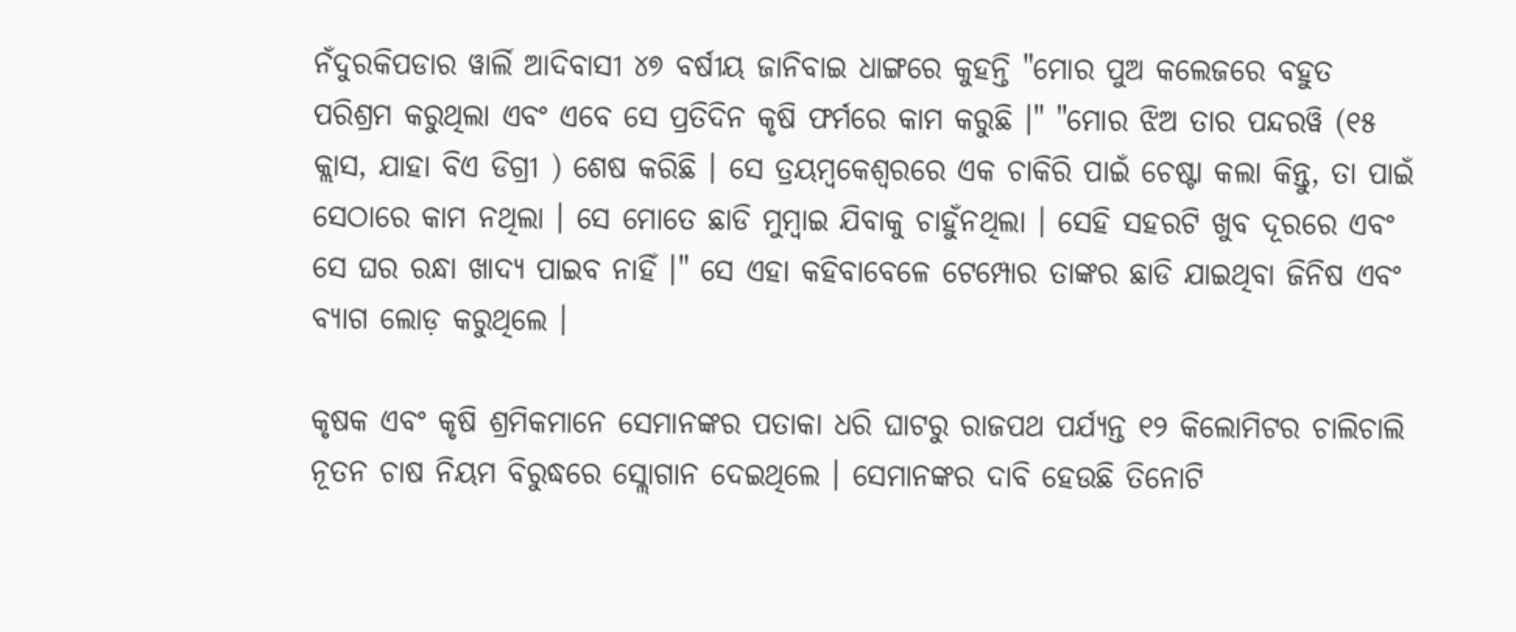ନଁଦୁରକିପଡାର ୱାର୍ଲି ଆଦିବାସୀ ୪୭ ବର୍ଷୀୟ ଜାନିବାଇ ଧାଙ୍ଗରେ କୁହନ୍ତି "ମୋର ପୁଅ କଲେଜରେ ବହୁତ ପରିଶ୍ରମ କରୁଥିଲା ଏବଂ ଏବେ ସେ ପ୍ରତିଦିନ କୃଷି ଫର୍ମରେ କାମ କରୁଛି ।" "ମୋର ଝିଅ ତାର ପନ୍ଦରୱି (୧୫ କ୍ଲାସ, ଯାହା ବିଏ ଡିଗ୍ରୀ ) ଶେଷ କରିଛି । ସେ ତ୍ରୟମ୍ୱକେଶ୍ୱରରେ ଏକ ଚାକିରି ପାଇଁ ଚେଷ୍ଟା କଲା କିନ୍ତୁ, ତା ପାଇଁ ସେଠାରେ କାମ ନଥିଲା । ସେ ମୋତେ ଛାଡି ମୁମ୍ବାଇ ଯିବାକୁ ଚାହୁଁନଥିଲା । ସେହି ସହରଟି ଖୁବ ଦୂରରେ ଏବଂ ସେ ଘର ରନ୍ଧା ଖାଦ୍ୟ ପାଇବ ନାହିଁ ।" ସେ ଏହା କହିବାବେଳେ ଟେମ୍ପୋର ତାଙ୍କର ଛାଡି ଯାଇଥିବା ଜିନିଷ ଏବଂ ବ୍ୟାଗ ଲୋଡ଼ କରୁଥିଲେ ।

କୃଷକ ଏବଂ କୃଷି ଶ୍ରମିକମାନେ ସେମାନଙ୍କର ପତାକା ଧରି ଘାଟରୁ ରାଜପଥ ପର୍ଯ୍ୟନ୍ତ ୧୨ କିଲୋମିଟର ଚାଲିଚାଲି ନୂତନ ଚାଷ ନିୟମ ବିରୁଦ୍ଧରେ ସ୍ଲୋଗାନ ଦେଇଥିଲେ । ସେମାନଙ୍କର ଦାବି ହେଉଛି ତିନୋଟି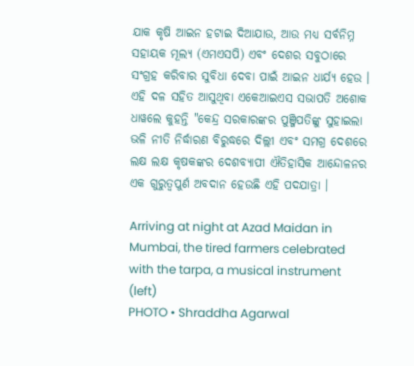ଯାକ କୃଷି ଆଇନ ହଟାଇ ଦିଆଯାଉ, ଆଉ ମଧ୍ୟ ସର୍ବନିମ୍ନ ସହାୟକ ମୂଲ୍ୟ (ଏମଏସପି) ଏବଂ ଦେଶର ସବୁଠାରେ ସଂଗ୍ରହ କରିବାର ସୁବିଧା ଦେବା ପାଇଁ ଆଇନ ଧାର୍ଯ୍ୟ ହେଉ । ଏହି ଦଳ ସହିତ ଆସୁଥିବା ଏକେଆଇଏସ ସଭାପତି ଅଶୋକ ଧାୱଲେ କୁହନ୍ତି "କେନ୍ଦ୍ର ସରକାରଙ୍କର ପୁଞ୍ଜିପତିଙ୍କୁ ସୁହାଇଲା ଭଳି ନୀତି ନିର୍ଦ୍ଧାରଣ ବିରୁଦ୍ଧରେ ଦିଲ୍ଲୀ ଏବଂ ସମଗ୍ର ଦେଶରେ ଲକ୍ଷ ଲକ୍ଷ କୃଷକଙ୍କର ଦେଶବ୍ୟାପୀ ଐତିହାସିକ ଆନ୍ଦୋଳନର ଏକ ଗୁରୁତ୍ୱପୁର୍ଣ ଅବଦାନ ହେଉଛି ଏହି ପଦଯାତ୍ରା ।

Arriving at night at Azad Maidan in Mumbai, the tired farmers celebrated with the tarpa, a musical instrument (left)
PHOTO • Shraddha Agarwal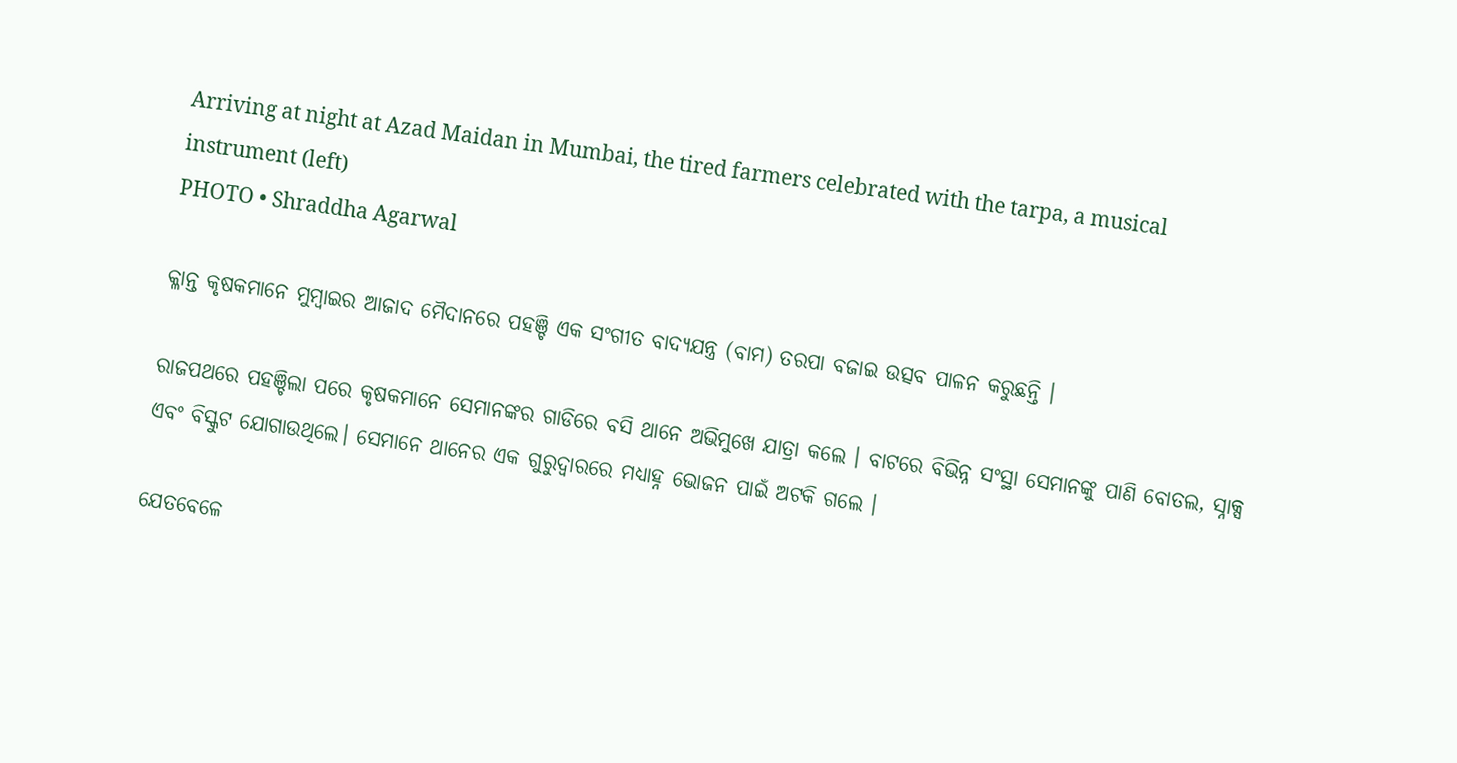Arriving at night at Azad Maidan in Mumbai, the tired farmers celebrated with the tarpa, a musical instrument (left)
PHOTO • Shraddha Agarwal

କ୍ଳାନ୍ତ କୃଷକମାନେ ମୁମ୍ବାଇର ଆଜାଦ ମୈଦାନରେ ପହଞ୍ଚି ଏକ ସଂଗୀତ ବାଦ୍ୟଯନ୍ତ୍ର (ବାମ) ତରପା ବଜାଇ ଉତ୍ସବ ପାଳନ କରୁଛନ୍ତି ।

ରାଜପଥରେ ପହଞ୍ଚିଲା ପରେ କୃଷକମାନେ ସେମାନଙ୍କର ଗାଡିରେ ବସି ଥାନେ ଅଭିମୁଖେ ଯାତ୍ରା କଲେ । ବାଟରେ ବିଭିନ୍ନ ସଂସ୍ଥା ସେମାନଙ୍କୁ ପାଣି ବୋତଲ, ସ୍ନାକ୍ସ ଏବଂ ବିସ୍କୁଟ ଯୋଗାଉଥିଲେ। ସେମାନେ ଥାନେର ଏକ ଗୁରୁଦ୍ୱାରରେ ମଧ୍ୟାହ୍ନ ଭୋଜନ ପାଇଁ ଅଟକି ଗଲେ ।

ଯେତବେଳେ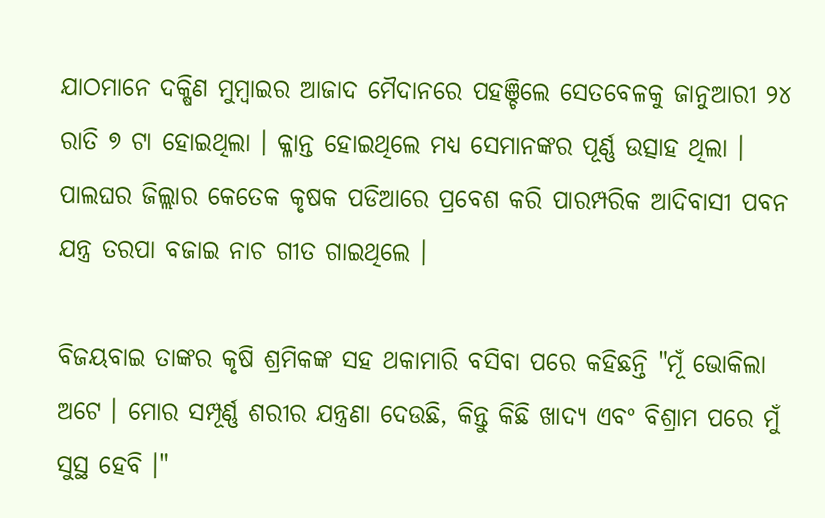ଯାଠମାନେ ଦକ୍ଷିଣ ମୁମ୍ବାଇର ଆଜାଦ ମୈଦାନରେ ପହଞ୍ଚିଲେ ସେତବେଳକୁ ଜାନୁଆରୀ ୨୪ ରାତି ୭ ଟା ହୋଇଥିଲା । କ୍ଳାନ୍ତ ହୋଇଥିଲେ ମଧ୍ୟ ସେମାନଙ୍କର ପୂର୍ଣ୍ଣ ଉତ୍ସାହ ଥିଲା । ପାଲଘର ଜିଲ୍ଲାର କେତେକ କୃଷକ ପଡିଆରେ ପ୍ରବେଶ କରି ପାରମ୍ପରିକ ଆଦିବାସୀ ପବନ ଯନ୍ତ୍ର ତରପା ବଜାଇ ନାଚ ଗୀତ ଗାଇଥିଲେ ।

ବିଜୟବାଇ ତାଙ୍କର କୃଷି ଶ୍ରମିକଙ୍କ ସହ ଥକାମାରି ବସିବା ପରେ କହିଛନ୍ତି "ମୂଁ ଭୋକିଲା ଅଟେ । ମୋର ସମ୍ପୂର୍ଣ୍ଣ ଶରୀର ଯନ୍ତ୍ରଣା ଦେଉଛି, କିନ୍ତୁ କିଛି ଖାଦ୍ୟ ଏବଂ ବିଶ୍ରାମ ପରେ ମୁଁ ସୁସ୍ଥ ହେବି ।"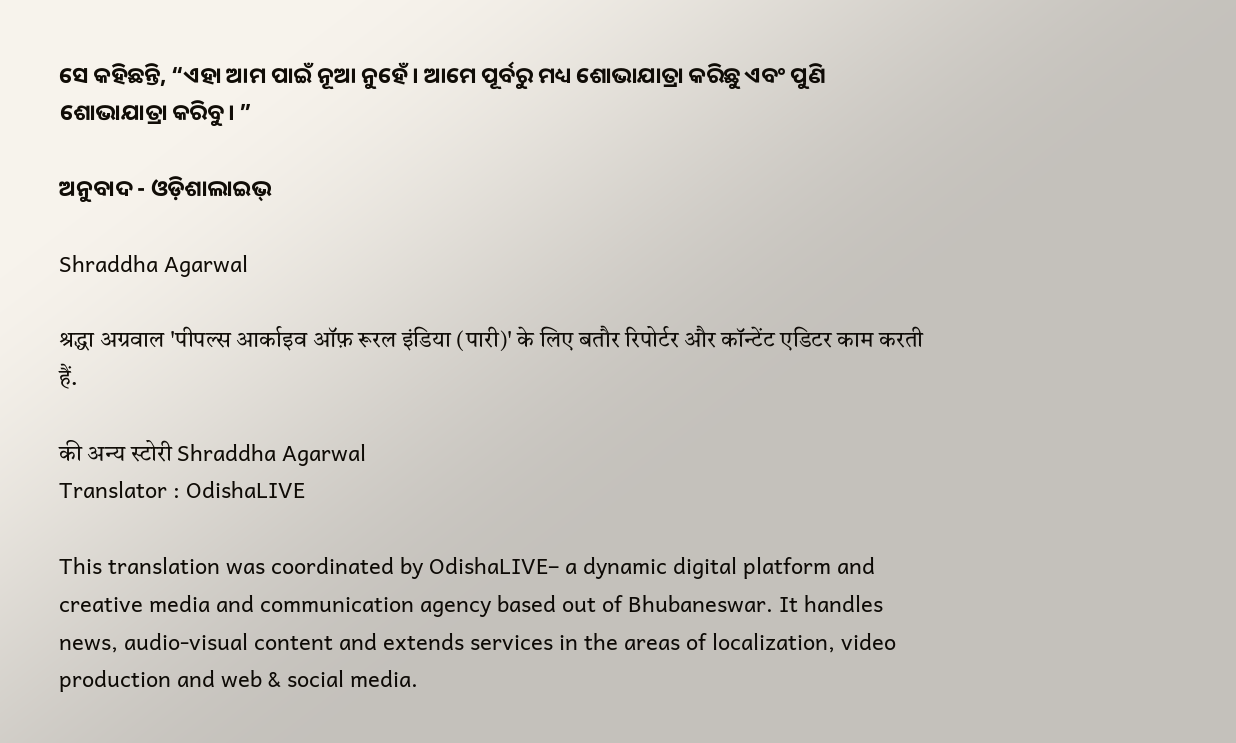ସେ କହିଛନ୍ତି, “ଏହା ଆମ ପାଇଁ ନୂଆ ନୁହେଁ । ଆମେ ପୂର୍ବରୁ ମଧ୍ୟ ଶୋଭାଯାତ୍ରା କରିଛୁ ଏବଂ ପୁଣି ଶୋଭାଯାତ୍ରା କରିବୁ। ”

ଅନୁବାଦ - ଓଡ଼ିଶାଲାଇଭ୍‍

Shraddha Agarwal

श्रद्धा अग्रवाल 'पीपल्स आर्काइव ऑफ़ रूरल इंडिया (पारी)' के लिए बतौर रिपोर्टर और कॉन्टेंट एडिटर काम करती हैं.

की अन्य स्टोरी Shraddha Agarwal
Translator : OdishaLIVE

This translation was coordinated by OdishaLIVE– a dynamic digital platform and creative media and communication agency based out of Bhubaneswar. It handles news, audio-visual content and extends services in the areas of localization, video production and web & social media.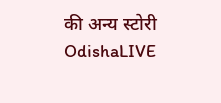की अन्य स्टोरी OdishaLIVE